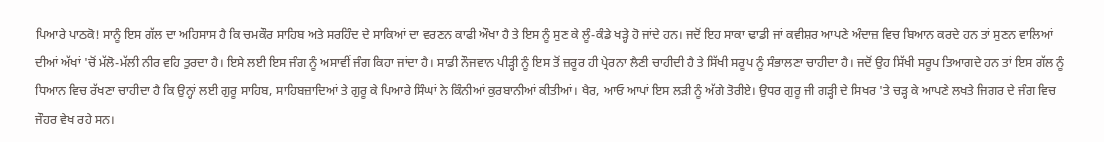ਪਿਆਰੇ ਪਾਠਕੋ! ਸਾਨੂੰ ਇਸ ਗੱਲ ਦਾ ਅਹਿਸਾਸ ਹੈ ਕਿ ਚਮਕੌਰ ਸਾਹਿਬ ਅਤੇ ਸਰਹਿੰਦ ਦੇ ਸਾਕਿਆਂ ਦਾ ਵਰਣਨ ਕਾਫੀ ਔਖਾ ਹੈ ਤੇ ਇਸ ਨੂੰ ਸੁਣ ਕੇ ਲੂੰ-ਕੰਡੇ ਖੜ੍ਹੇ ਹੋ ਜਾਂਦੇ ਹਨ। ਜਦੋਂ ਇਹ ਸਾਕਾ ਢਾਡੀ ਜਾਂ ਕਵੀਸ਼ਰ ਆਪਣੇ ਅੰਦਾਜ਼ ਵਿਚ ਬਿਆਨ ਕਰਦੇ ਹਨ ਤਾਂ ਸੁਣਨ ਵਾਲਿਆਂ ਦੀਆਂ ਅੱਖਾਂ 'ਚੋਂ ਮੱਲੋ-ਮੱਲੀ ਨੀਰ ਵਹਿ ਤੁਰਦਾ ਹੈ। ਇਸੇ ਲਈ ਇਸ ਜੰਗ ਨੂੰ ਅਸਾਵੀਂ ਜੰਗ ਕਿਹਾ ਜਾਂਦਾ ਹੈ। ਸਾਡੀ ਨੌਜਵਾਨ ਪੀੜ੍ਹੀ ਨੂੰ ਇਸ ਤੋਂ ਜ਼ਰੂਰ ਹੀ ਪ੍ਰੇਰਨਾ ਲੈਣੀ ਚਾਹੀਦੀ ਹੈ ਤੇ ਸਿੱਖੀ ਸਰੂਪ ਨੂੰ ਸੰਭਾਲਣਾ ਚਾਹੀਦਾ ਹੈ। ਜਦੋਂ ਉਹ ਸਿੱਖੀ ਸਰੂਪ ਤਿਆਗਦੇ ਹਨ ਤਾਂ ਇਸ ਗੱਲ ਨੂੰ ਧਿਆਨ ਵਿਚ ਰੱਖਣਾ ਚਾਹੀਦਾ ਹੈ ਕਿ ਉਨ੍ਹਾਂ ਲਈ ਗੁਰੂ ਸਾਹਿਬ, ਸਾਹਿਬਜ਼ਾਦਿਆਂ ਤੇ ਗੁਰੂ ਕੇ ਪਿਆਰੇ ਸਿੰਘਾਂ ਨੇ ਕਿੰਨੀਆਂ ਕੁਰਬਾਨੀਆਂ ਕੀਤੀਆਂ। ਖੈਰ, ਆਓ ਆਪਾਂ ਇਸ ਲੜੀ ਨੂੰ ਅੱਗੇ ਤੋਰੀਏ। ਉਧਰ ਗੁਰੂ ਜੀ ਗੜ੍ਹੀ ਦੇ ਸਿਖਰ 'ਤੇ ਚੜ੍ਹ ਕੇ ਆਪਣੇ ਲਖਤੇ ਜਿਗਰ ਦੇ ਜੰਗ ਵਿਚ ਜੌਹਰ ਵੇਖ ਰਹੇ ਸਨ।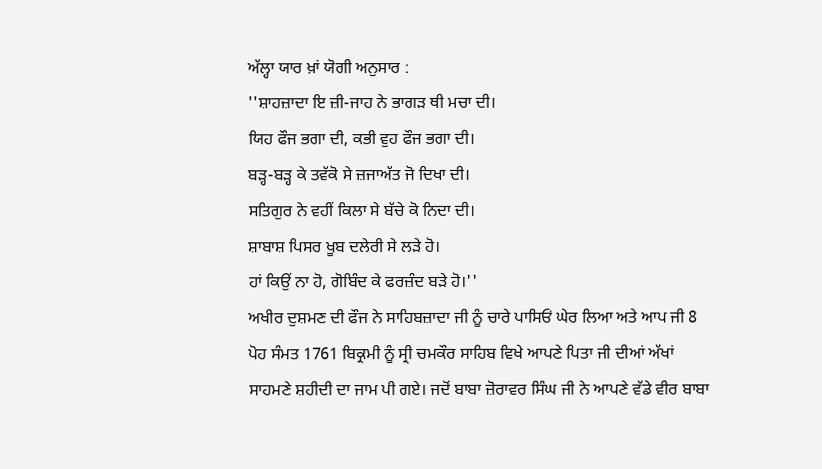ਅੱਲ੍ਹਾ ਯਾਰ ਖ਼ਾਂ ਯੋਗੀ ਅਨੁਸਾਰ :
''ਸ਼ਾਹਜ਼ਾਦਾ ਇ ਜ਼ੀ-ਜਾਹ ਨੇ ਭਾਗੜ ਥੀ ਮਚਾ ਦੀ।
ਯਿਹ ਫੌਜ ਭਗਾ ਦੀ, ਕਭੀ ਵੁਹ ਫੌਜ ਭਗਾ ਦੀ।
ਬੜ੍ਹ-ਬੜ੍ਹ ਕੇ ਤਵੱਕੋ ਸੇ ਜ਼ਜਾਅੱਤ ਜੋ ਦਿਖਾ ਦੀ।
ਸਤਿਗੁਰ ਨੇ ਵਹੀਂ ਕਿਲਾ ਸੇ ਬੱਚੇ ਕੋ ਨਿਦਾ ਦੀ।
ਸ਼ਾਬਾਸ਼ ਪਿਸਰ ਖੂਬ ਦਲੇਰੀ ਸੇ ਲੜੇ ਹੋ।
ਹਾਂ ਕਿਉਂ ਨਾ ਹੋ, ਗੋਬਿੰਦ ਕੇ ਫਰਜ਼ੰਦ ਬੜੇ ਹੋ।''
ਅਖੀਰ ਦੁਸ਼ਮਣ ਦੀ ਫੌਜ ਨੇ ਸਾਹਿਬਜ਼ਾਦਾ ਜੀ ਨੂੰ ਚਾਰੇ ਪਾਸਿਓਂ ਘੇਰ ਲਿਆ ਅਤੇ ਆਪ ਜੀ 8 ਪੋਹ ਸੰਮਤ 1761 ਬਿਕ੍ਰਮੀ ਨੂੰ ਸ੍ਰੀ ਚਮਕੌਰ ਸਾਹਿਬ ਵਿਖੇ ਆਪਣੇ ਪਿਤਾ ਜੀ ਦੀਆਂ ਅੱਖਾਂ ਸਾਹਮਣੇ ਸ਼ਹੀਦੀ ਦਾ ਜਾਮ ਪੀ ਗਏ। ਜਦੋਂ ਬਾਬਾ ਜ਼ੋਰਾਵਰ ਸਿੰਘ ਜੀ ਨੇ ਆਪਣੇ ਵੱਡੇ ਵੀਰ ਬਾਬਾ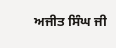ਅਜੀਤ ਸਿੰਘ ਜੀ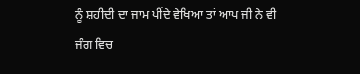ਨੂੰ ਸ਼ਹੀਦੀ ਦਾ ਜਾਮ ਪੀਂਦੇ ਵੇਖਿਆ ਤਾਂ ਆਪ ਜੀ ਨੇ ਵੀ ਜੰਗ ਵਿਚ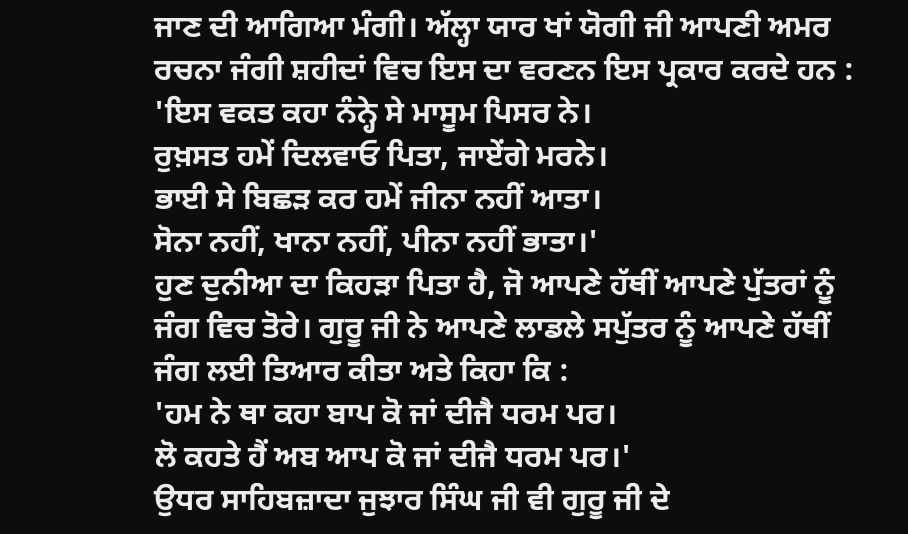ਜਾਣ ਦੀ ਆਗਿਆ ਮੰਗੀ। ਅੱਲ੍ਹਾ ਯਾਰ ਖਾਂ ਯੋਗੀ ਜੀ ਆਪਣੀ ਅਮਰ ਰਚਨਾ ਜੰਗੀ ਸ਼ਹੀਦਾਂ ਵਿਚ ਇਸ ਦਾ ਵਰਣਨ ਇਸ ਪ੍ਰਕਾਰ ਕਰਦੇ ਹਨ :
'ਇਸ ਵਕਤ ਕਹਾ ਨੰਨ੍ਹੇ ਸੇ ਮਾਸੂਮ ਪਿਸਰ ਨੇ।
ਰੁਖ਼ਸਤ ਹਮੇਂ ਦਿਲਵਾਓ ਪਿਤਾ, ਜਾਏਂਗੇ ਮਰਨੇ।
ਭਾਈ ਸੇ ਬਿਛੜ ਕਰ ਹਮੇਂ ਜੀਨਾ ਨਹੀਂ ਆਤਾ।
ਸੋਨਾ ਨਹੀਂ, ਖਾਨਾ ਨਹੀਂ, ਪੀਨਾ ਨਹੀਂ ਭਾਤਾ।'
ਹੁਣ ਦੁਨੀਆ ਦਾ ਕਿਹੜਾ ਪਿਤਾ ਹੈ, ਜੋ ਆਪਣੇ ਹੱਥੀਂ ਆਪਣੇ ਪੁੱਤਰਾਂ ਨੂੰ ਜੰਗ ਵਿਚ ਤੋਰੇ। ਗੁਰੂ ਜੀ ਨੇ ਆਪਣੇ ਲਾਡਲੇ ਸਪੁੱਤਰ ਨੂੰ ਆਪਣੇ ਹੱਥੀਂ ਜੰਗ ਲਈ ਤਿਆਰ ਕੀਤਾ ਅਤੇ ਕਿਹਾ ਕਿ :
'ਹਮ ਨੇ ਥਾ ਕਹਾ ਬਾਪ ਕੋ ਜਾਂ ਦੀਜੈ ਧਰਮ ਪਰ।
ਲੋ ਕਹਤੇ ਹੈਂ ਅਬ ਆਪ ਕੋ ਜਾਂ ਦੀਜੈ ਧਰਮ ਪਰ।'
ਉਧਰ ਸਾਹਿਬਜ਼ਾਦਾ ਜੁਝਾਰ ਸਿੰਘ ਜੀ ਵੀ ਗੁਰੂ ਜੀ ਦੇ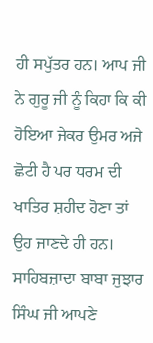ਹੀ ਸਪੁੱਤਰ ਹਨ। ਆਪ ਜੀ ਨੇ ਗੁਰੂ ਜੀ ਨੂੰ ਕਿਹਾ ਕਿ ਕੀ ਹੋਇਆ ਜੇਕਰ ਉਮਰ ਅਜੇ ਛੋਟੀ ਹੈ ਪਰ ਧਰਮ ਦੀ ਖਾਤਿਰ ਸ਼ਹੀਦ ਹੋਣਾ ਤਾਂ ਉਹ ਜਾਣਦੇ ਹੀ ਹਨ।
ਸਾਹਿਬਜ਼ਾਦਾ ਬਾਬਾ ਜੁਝਾਰ ਸਿੰਘ ਜੀ ਆਪਣੇ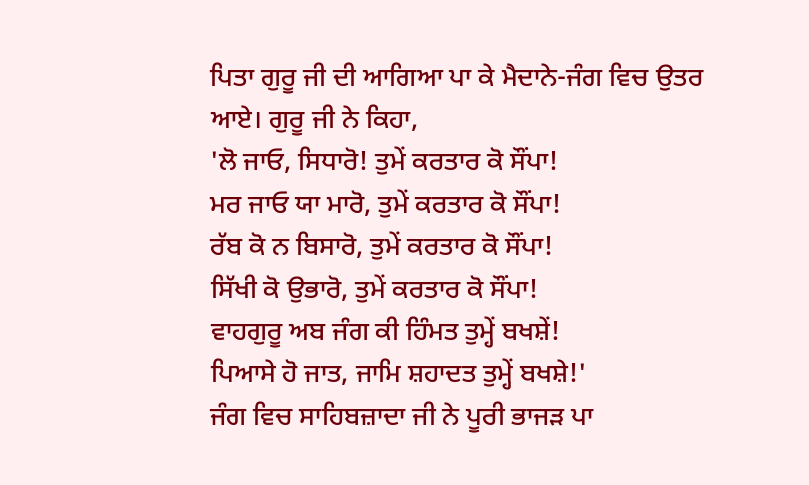ਪਿਤਾ ਗੁਰੂ ਜੀ ਦੀ ਆਗਿਆ ਪਾ ਕੇ ਮੈਦਾਨੇ-ਜੰਗ ਵਿਚ ਉਤਰ ਆਏ। ਗੁਰੂ ਜੀ ਨੇ ਕਿਹਾ,
'ਲੋ ਜਾਓ, ਸਿਧਾਰੋ! ਤੁਮੇਂ ਕਰਤਾਰ ਕੋ ਸੌਂਪਾ!
ਮਰ ਜਾਓ ਯਾ ਮਾਰੋ, ਤੁਮੇਂ ਕਰਤਾਰ ਕੋ ਸੌਂਪਾ!
ਰੱਬ ਕੋ ਨ ਬਿਸਾਰੋ, ਤੁਮੇਂ ਕਰਤਾਰ ਕੋ ਸੌਂਪਾ!
ਸਿੱਖੀ ਕੋ ਉਭਾਰੋ, ਤੁਮੇਂ ਕਰਤਾਰ ਕੋ ਸੌਂਪਾ!
ਵਾਹਗੁਰੂ ਅਬ ਜੰਗ ਕੀ ਹਿੰਮਤ ਤੁਮ੍ਹੇਂ ਬਖਸ਼ੇਂ!
ਪਿਆਸੇ ਹੋ ਜਾਤ, ਜਾਮਿ ਸ਼ਹਾਦਤ ਤੁਮ੍ਹੇਂ ਬਖਸ਼ੇ!'
ਜੰਗ ਵਿਚ ਸਾਹਿਬਜ਼ਾਦਾ ਜੀ ਨੇ ਪੂਰੀ ਭਾਜੜ ਪਾ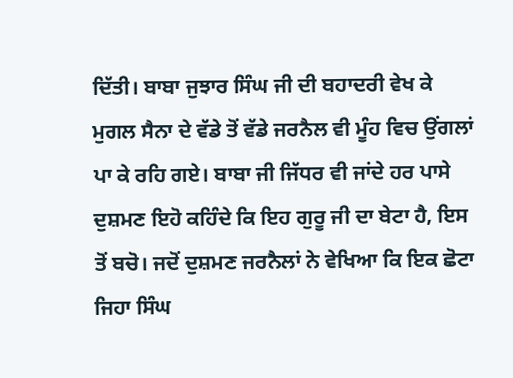ਦਿੱਤੀ। ਬਾਬਾ ਜੁਝਾਰ ਸਿੰਘ ਜੀ ਦੀ ਬਹਾਦਰੀ ਵੇਖ ਕੇ ਮੁਗਲ ਸੈਨਾ ਦੇ ਵੱਡੇ ਤੋਂ ਵੱਡੇ ਜਰਨੈਲ ਵੀ ਮੂੰਹ ਵਿਚ ਉਂਗਲਾਂ ਪਾ ਕੇ ਰਹਿ ਗਏ। ਬਾਬਾ ਜੀ ਜਿੱਧਰ ਵੀ ਜਾਂਦੇ ਹਰ ਪਾਸੇ ਦੁਸ਼ਮਣ ਇਹੋ ਕਹਿੰਦੇ ਕਿ ਇਹ ਗੁਰੂ ਜੀ ਦਾ ਬੇਟਾ ਹੈ, ਇਸ ਤੋਂ ਬਚੋ। ਜਦੋਂ ਦੁਸ਼ਮਣ ਜਰਨੈਲਾਂ ਨੇ ਵੇਖਿਆ ਕਿ ਇਕ ਛੋਟਾ ਜਿਹਾ ਸਿੰਘ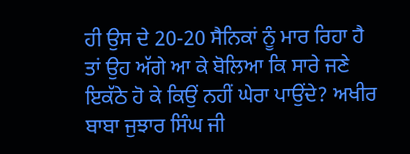ਹੀ ਉਸ ਦੇ 20-20 ਸੈਨਿਕਾਂ ਨੂੰ ਮਾਰ ਰਿਹਾ ਹੈ ਤਾਂ ਉਹ ਅੱਗੇ ਆ ਕੇ ਬੋਲਿਆ ਕਿ ਸਾਰੇ ਜਣੇ ਇਕੱਠੇ ਹੋ ਕੇ ਕਿਉਂ ਨਹੀਂ ਘੇਰਾ ਪਾਉਂਦੇ? ਅਖੀਰ ਬਾਬਾ ਜੁਝਾਰ ਸਿੰਘ ਜੀ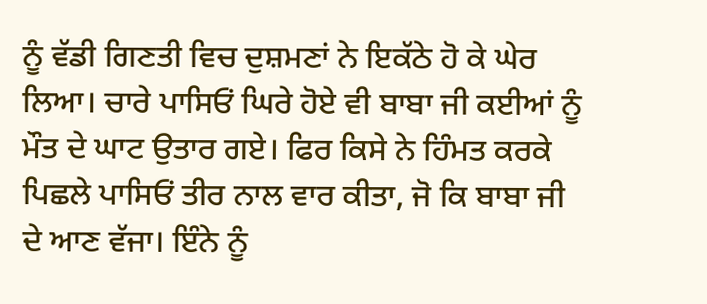ਨੂੰ ਵੱਡੀ ਗਿਣਤੀ ਵਿਚ ਦੁਸ਼ਮਣਾਂ ਨੇ ਇਕੱਠੇ ਹੋ ਕੇ ਘੇਰ ਲਿਆ। ਚਾਰੇ ਪਾਸਿਓਂ ਘਿਰੇ ਹੋਏ ਵੀ ਬਾਬਾ ਜੀ ਕਈਆਂ ਨੂੰ ਮੌਤ ਦੇ ਘਾਟ ਉਤਾਰ ਗਏ। ਫਿਰ ਕਿਸੇ ਨੇ ਹਿੰਮਤ ਕਰਕੇ ਪਿਛਲੇ ਪਾਸਿਓਂ ਤੀਰ ਨਾਲ ਵਾਰ ਕੀਤਾ, ਜੋ ਕਿ ਬਾਬਾ ਜੀ ਦੇ ਆਣ ਵੱਜਾ। ਇੰਨੇ ਨੂੰ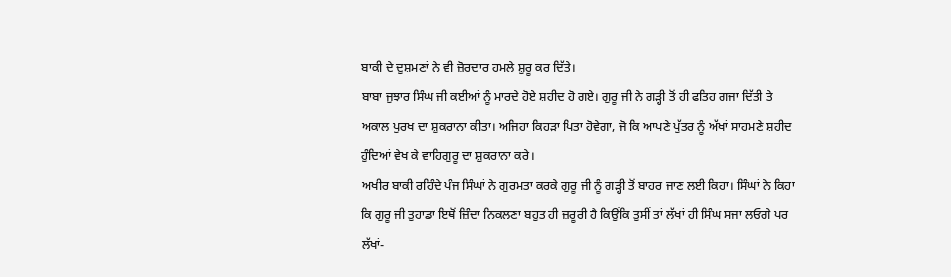ਬਾਕੀ ਦੇ ਦੁਸ਼ਮਣਾਂ ਨੇ ਵੀ ਜ਼ੋਰਦਾਰ ਹਮਲੇ ਸ਼ੁਰੂ ਕਰ ਦਿੱਤੇ।
ਬਾਬਾ ਜੁਝਾਰ ਸਿੰਘ ਜੀ ਕਈਆਂ ਨੂੰ ਮਾਰਦੇ ਹੋਏ ਸ਼ਹੀਦ ਹੋ ਗਏ। ਗੁਰੂ ਜੀ ਨੇ ਗੜ੍ਹੀ ਤੋਂ ਹੀ ਫਤਿਹ ਗਜਾ ਦਿੱਤੀ ਤੇ ਅਕਾਲ ਪੁਰਖ ਦਾ ਸ਼ੁਕਰਾਨਾ ਕੀਤਾ। ਅਜਿਹਾ ਕਿਹੜਾ ਪਿਤਾ ਹੋਵੇਗਾ, ਜੋ ਕਿ ਆਪਣੇ ਪੁੱਤਰ ਨੂੰ ਅੱਖਾਂ ਸਾਹਮਣੇ ਸ਼ਹੀਦ ਹੁੰਦਿਆਂ ਵੇਖ ਕੇ ਵਾਹਿਗੁਰੂ ਦਾ ਸ਼ੁਕਰਾਨਾ ਕਰੇ।
ਅਖੀਰ ਬਾਕੀ ਰਹਿੰਦੇ ਪੰਜ ਸਿੰਘਾਂ ਨੇ ਗੁਰਮਤਾ ਕਰਕੇ ਗੁਰੂ ਜੀ ਨੂੰ ਗੜ੍ਹੀ ਤੋਂ ਬਾਹਰ ਜਾਣ ਲਈ ਕਿਹਾ। ਸਿੰਘਾਂ ਨੇ ਕਿਹਾ ਕਿ ਗੁਰੂ ਜੀ ਤੁਹਾਡਾ ਇਥੋਂ ਜ਼ਿੰਦਾ ਨਿਕਲਣਾ ਬਹੁਤ ਹੀ ਜ਼ਰੂਰੀ ਹੈ ਕਿਉਂਕਿ ਤੁਸੀਂ ਤਾਂ ਲੱਖਾਂ ਹੀ ਸਿੰਘ ਸਜਾ ਲਓਗੇ ਪਰ ਲੱਖਾਂ-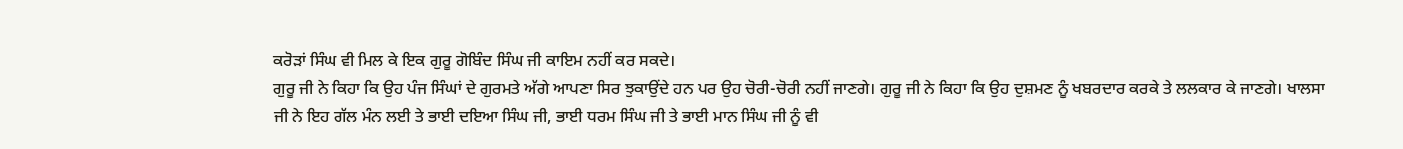ਕਰੋੜਾਂ ਸਿੰਘ ਵੀ ਮਿਲ ਕੇ ਇਕ ਗੁਰੂ ਗੋਬਿੰਦ ਸਿੰਘ ਜੀ ਕਾਇਮ ਨਹੀਂ ਕਰ ਸਕਦੇ।
ਗੁਰੂ ਜੀ ਨੇ ਕਿਹਾ ਕਿ ਉਹ ਪੰਜ ਸਿੰਘਾਂ ਦੇ ਗੁਰਮਤੇ ਅੱਗੇ ਆਪਣਾ ਸਿਰ ਝੁਕਾਉਂਦੇ ਹਨ ਪਰ ਉਹ ਚੋਰੀ-ਚੋਰੀ ਨਹੀਂ ਜਾਣਗੇ। ਗੁਰੂ ਜੀ ਨੇ ਕਿਹਾ ਕਿ ਉਹ ਦੁਸ਼ਮਣ ਨੂੰ ਖਬਰਦਾਰ ਕਰਕੇ ਤੇ ਲਲਕਾਰ ਕੇ ਜਾਣਗੇ। ਖਾਲਸਾ ਜੀ ਨੇ ਇਹ ਗੱਲ ਮੰਨ ਲਈ ਤੇ ਭਾਈ ਦਇਆ ਸਿੰਘ ਜੀ, ਭਾਈ ਧਰਮ ਸਿੰਘ ਜੀ ਤੇ ਭਾਈ ਮਾਨ ਸਿੰਘ ਜੀ ਨੂੰ ਵੀ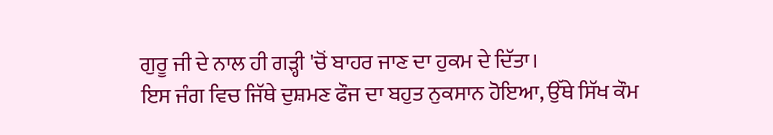ਗੁਰੂ ਜੀ ਦੇ ਨਾਲ ਹੀ ਗੜ੍ਹੀ 'ਚੋਂ ਬਾਹਰ ਜਾਣ ਦਾ ਹੁਕਮ ਦੇ ਦਿੱਤਾ।
ਇਸ ਜੰਗ ਵਿਚ ਜਿੱਥੇ ਦੁਸ਼ਮਣ ਫੌਜ ਦਾ ਬਹੁਤ ਨੁਕਸਾਨ ਹੋਇਆ, ਉੱਥੇ ਸਿੱਖ ਕੌਮ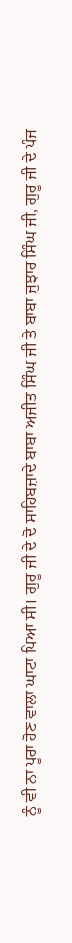ਨੂੰ ਵੀ ਨਾ ਪੂਰਾ ਹੋਣ ਵਾਲਾ ਘਾਟਾ ਪਿਆ ਸੀ। ਗੁਰੂ ਜੀ ਦੇ ਦੋ ਸਾਹਿਬਜ਼ਾਦੇ ਬਾਬਾ ਅਜੀਤ ਸਿੰਘ ਜੀ ਤੇ ਬਾਬਾ ਜੁਝਾਰ ਸਿੰਘ ਜੀ, ਗੁਰੂ ਜੀ ਦੇ ਪੰਜ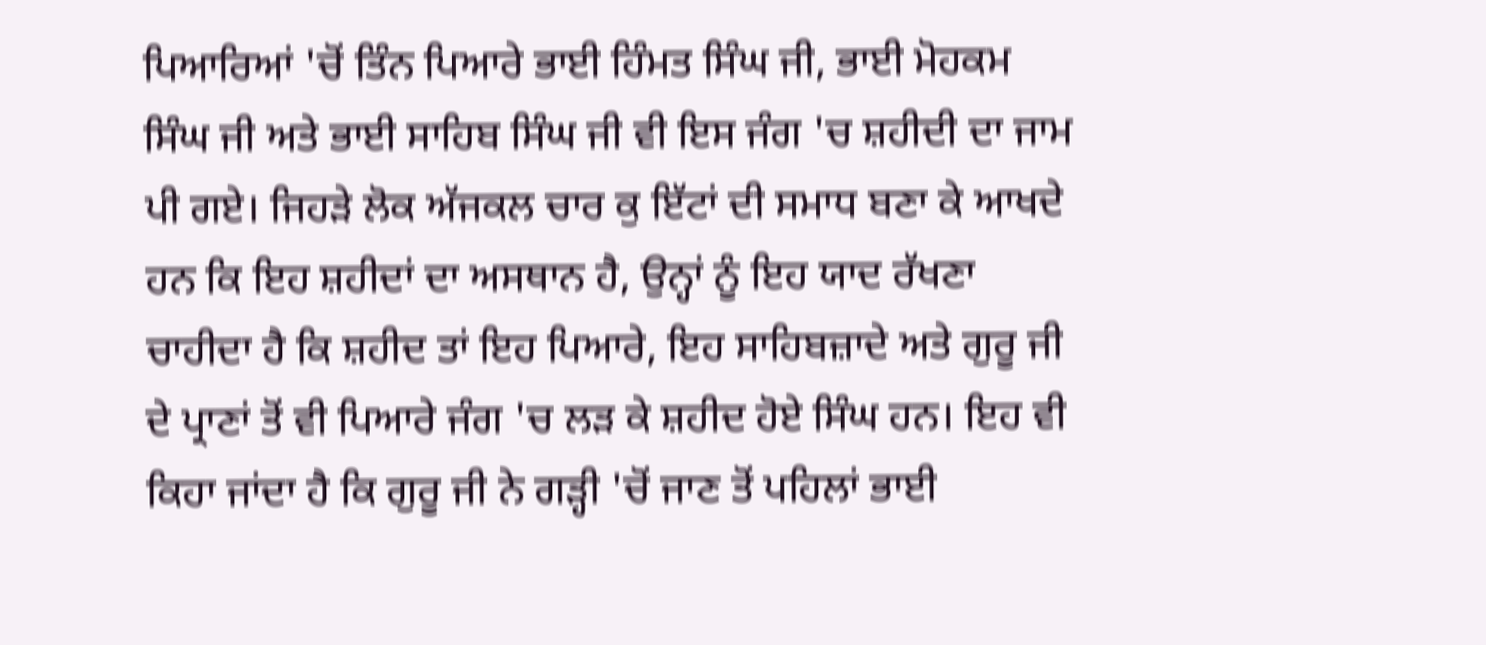ਪਿਆਰਿਆਂ 'ਚੋਂ ਤਿੰਨ ਪਿਆਰੇ ਭਾਈ ਹਿੰਮਤ ਸਿੰਘ ਜੀ, ਭਾਈ ਮੋਹਕਮ ਸਿੰਘ ਜੀ ਅਤੇ ਭਾਈ ਸਾਹਿਬ ਸਿੰਘ ਜੀ ਵੀ ਇਸ ਜੰਗ 'ਚ ਸ਼ਹੀਦੀ ਦਾ ਜਾਮ ਪੀ ਗਏ। ਜਿਹੜੇ ਲੋਕ ਅੱਜਕਲ ਚਾਰ ਕੁ ਇੱਟਾਂ ਦੀ ਸਮਾਧ ਬਣਾ ਕੇ ਆਖਦੇ ਹਨ ਕਿ ਇਹ ਸ਼ਹੀਦਾਂ ਦਾ ਅਸਥਾਨ ਹੈ, ਉਨ੍ਹਾਂ ਨੂੰ ਇਹ ਯਾਦ ਰੱਖਣਾ ਚਾਹੀਦਾ ਹੈ ਕਿ ਸ਼ਹੀਦ ਤਾਂ ਇਹ ਪਿਆਰੇ, ਇਹ ਸਾਹਿਬਜ਼ਾਦੇ ਅਤੇ ਗੁਰੂ ਜੀ ਦੇ ਪ੍ਰਾਣਾਂ ਤੋਂ ਵੀ ਪਿਆਰੇ ਜੰਗ 'ਚ ਲੜ ਕੇ ਸ਼ਹੀਦ ਹੋਏ ਸਿੰਘ ਹਨ। ਇਹ ਵੀ ਕਿਹਾ ਜਾਂਦਾ ਹੈ ਕਿ ਗੁਰੂ ਜੀ ਨੇ ਗੜ੍ਹੀ 'ਚੋਂ ਜਾਣ ਤੋਂ ਪਹਿਲਾਂ ਭਾਈ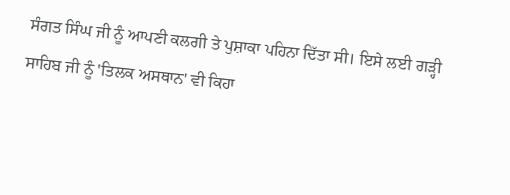ਸੰਗਤ ਸਿੰਘ ਜੀ ਨੂੰ ਆਪਣੀ ਕਲਗੀ ਤੇ ਪੁਸ਼ਾਕਾ ਪਹਿਨਾ ਦਿੱਤਾ ਸੀ। ਇਸੇ ਲਈ ਗੜ੍ਹੀ ਸਾਹਿਬ ਜੀ ਨੂੰ 'ਤਿਲਕ ਅਸਥਾਨ' ਵੀ ਕਿਹਾ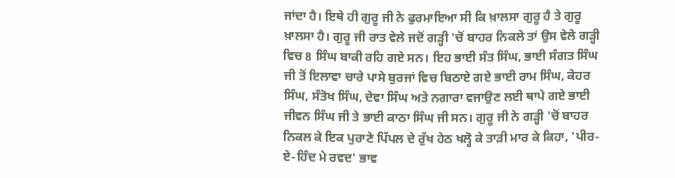ਜਾਂਦਾ ਹੈ। ਇਥੇ ਹੀ ਗੁਰੂ ਜੀ ਨੇ ਫੁਰਮਾਇਆ ਸੀ ਕਿ ਖ਼ਾਲਸਾ ਗੁਰੂ ਹੈ ਤੇ ਗੁਰੂ ਖ਼ਾਲਸਾ ਹੈ। ਗੁਰੂ ਜੀ ਰਾਤ ਵੇਲੇ ਜਦੋਂ ਗੜ੍ਹੀ 'ਚੋਂ ਬਾਹਰ ਨਿਕਲੇ ਤਾਂ ਉਸ ਵੇਲੇ ਗੜ੍ਹੀ ਵਿਚ 8 ਸਿੰਘ ਬਾਕੀ ਰਹਿ ਗਏ ਸਨ। ਇਹ ਭਾਈ ਸੰਤ ਸਿੰਘ, ਭਾਈ ਸੰਗਤ ਸਿੰਘ ਜੀ ਤੋਂ ਇਲਾਵਾ ਚਾਰੇ ਪਾਸੇ ਬੁਰਜਾਂ ਵਿਚ ਬਿਠਾਏ ਗਏ ਭਾਈ ਰਾਮ ਸਿੰਘ, ਕੇਹਰ ਸਿੰਘ, ਸੰਤੋਖ ਸਿੰਘ, ਦੇਵਾ ਸਿੰਘ ਅਤੇ ਨਗਾਰਾ ਵਜਾਉਣ ਲਈ ਥਾਪੇ ਗਏ ਭਾਈ ਜੀਵਨ ਸਿੰਘ ਜੀ ਤੇ ਭਾਈ ਕਾਠਾ ਸਿੰਘ ਜੀ ਸਨ। ਗੁਰੂ ਜੀ ਨੇ ਗੜ੍ਹੀ 'ਚੋਂ ਬਾਹਰ ਨਿਕਲ ਕੇ ਇਕ ਪੁਰਾਣੇ ਪਿੱਪਲ ਦੇ ਰੁੱਖ ਹੇਠ ਖਲ੍ਹੋ ਕੇ ਤਾੜੀ ਮਾਰ ਕੇ ਕਿਹਾ, 'ਪੀਰ-ਏ-ਹਿੰਦ ਮੇ ਰਵਦ' ਭਾਵ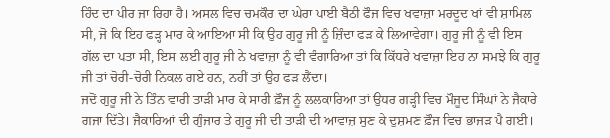ਹਿੰਦ ਦਾ ਪੀਰ ਜਾ ਰਿਹਾ ਹੈ। ਅਸਲ ਵਿਚ ਚਮਕੌਰ ਦਾ ਘੇਰਾ ਪਾਈ ਬੈਠੀ ਫੌਜ ਵਿਚ ਖਵਾਜ਼ਾ ਮਰਦੂਦ ਖਾਂ ਵੀ ਸ਼ਾਮਿਲ ਸੀ, ਜੋ ਕਿ ਇਹ ਫੜ੍ਹ ਮਾਰ ਕੇ ਆਇਆ ਸੀ ਕਿ ਉਹ ਗੁਰੂ ਜੀ ਨੂੰ ਜ਼ਿੰਦਾ ਫੜ ਕੇ ਲਿਆਵੇਗਾ। ਗੁਰੂ ਜੀ ਨੂੰ ਵੀ ਇਸ ਗੱਲ ਦਾ ਪਤਾ ਸੀ, ਇਸ ਲਈ ਗੁਰੂ ਜੀ ਨੇ ਖਵਾਜ਼ਾ ਨੂੰ ਵੀ ਵੰਗਾਰਿਆ ਤਾਂ ਕਿ ਕਿੱਧਰੇ ਖਵਾਜ਼ਾ ਇਹ ਨਾ ਸਮਝੇ ਕਿ ਗੁਰੂ ਜੀ ਤਾਂ ਚੋਰੀ-ਚੋਰੀ ਨਿਕਲ ਗਏ ਹਨ, ਨਹੀਂ ਤਾਂ ਉਹ ਫੜ ਲੈਂਦਾ।
ਜਦੋਂ ਗੁਰੂ ਜੀ ਨੇ ਤਿੰਨ ਵਾਰੀ ਤਾੜੀ ਮਾਰ ਕੇ ਸਾਰੀ ਫ਼ੌਜ ਨੂੰ ਲਲਕਾਰਿਆ ਤਾਂ ਉਧਰ ਗੜ੍ਹੀ ਵਿਚ ਮੌਜੂਦ ਸਿੰਘਾਂ ਨੇ ਜੈਕਾਰੇ ਗਜਾ ਦਿੱਤੇ। ਜੈਕਾਰਿਆਂ ਦੀ ਗੁੰਜਾਰ ਤੇ ਗੁਰੂ ਜੀ ਦੀ ਤਾੜੀ ਦੀ ਆਵਾਜ਼ ਸੁਣ ਕੇ ਦੁਸ਼ਮਣ ਫ਼ੌਜ ਵਿਚ ਭਾਜੜ ਪੈ ਗਈ।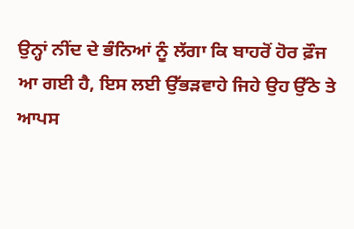ਉਨ੍ਹਾਂ ਨੀਂਦ ਦੇ ਭੰਨਿਆਂ ਨੂੰ ਲੱਗਾ ਕਿ ਬਾਹਰੋਂ ਹੋਰ ਫ਼ੌਜ ਆ ਗਈ ਹੈ, ਇਸ ਲਈ ਉੱਭੜਵਾਹੇ ਜਿਹੇ ਉਹ ਉੱਠੇ ਤੇ ਆਪਸ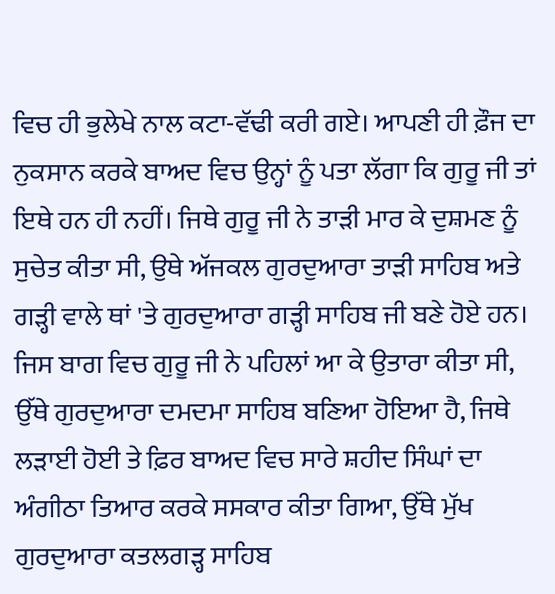ਵਿਚ ਹੀ ਭੁਲੇਖੇ ਨਾਲ ਕਟਾ-ਵੱਢੀ ਕਰੀ ਗਏ। ਆਪਣੀ ਹੀ ਫ਼ੌਜ ਦਾ ਨੁਕਸਾਨ ਕਰਕੇ ਬਾਅਦ ਵਿਚ ਉਨ੍ਹਾਂ ਨੂੰ ਪਤਾ ਲੱਗਾ ਕਿ ਗੁਰੂ ਜੀ ਤਾਂ ਇਥੇ ਹਨ ਹੀ ਨਹੀਂ। ਜਿਥੇ ਗੁਰੂ ਜੀ ਨੇ ਤਾੜੀ ਮਾਰ ਕੇ ਦੁਸ਼ਮਣ ਨੂੰ ਸੁਚੇਤ ਕੀਤਾ ਸੀ, ਉਥੇ ਅੱਜਕਲ ਗੁਰਦੁਆਰਾ ਤਾੜੀ ਸਾਹਿਬ ਅਤੇ ਗੜ੍ਹੀ ਵਾਲੇ ਥਾਂ 'ਤੇ ਗੁਰਦੁਆਰਾ ਗੜ੍ਹੀ ਸਾਹਿਬ ਜੀ ਬਣੇ ਹੋਏ ਹਨ। ਜਿਸ ਬਾਗ ਵਿਚ ਗੁਰੂ ਜੀ ਨੇ ਪਹਿਲਾਂ ਆ ਕੇ ਉਤਾਰਾ ਕੀਤਾ ਸੀ, ਉੱਥੇ ਗੁਰਦੁਆਰਾ ਦਮਦਮਾ ਸਾਹਿਬ ਬਣਿਆ ਹੋਇਆ ਹੈ, ਜਿਥੇ ਲੜਾਈ ਹੋਈ ਤੇ ਫ਼ਿਰ ਬਾਅਦ ਵਿਚ ਸਾਰੇ ਸ਼ਹੀਦ ਸਿੰਘਾਂ ਦਾ ਅੰਗੀਠਾ ਤਿਆਰ ਕਰਕੇ ਸਸਕਾਰ ਕੀਤਾ ਗਿਆ, ਉੱਥੇ ਮੁੱਖ ਗੁਰਦੁਆਰਾ ਕਤਲਗੜ੍ਹ ਸਾਹਿਬ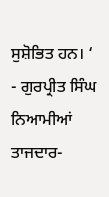ਸੁਸ਼ੋਭਿਤ ਹਨ। ‘
- ਗੁਰਪ੍ਰੀਤ ਸਿੰਘ ਨਿਆਮੀਆਂ
ਤਾਜਦਾਰ-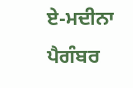ਏ-ਮਦੀਨਾ ਪੈਗੰਬਰ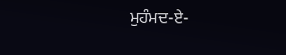ਮੁਹੰਮਦ-ਏ-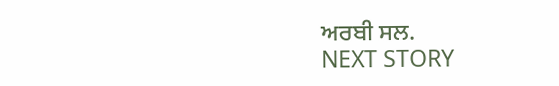ਅਰਬੀ ਸਲ.
NEXT STORY